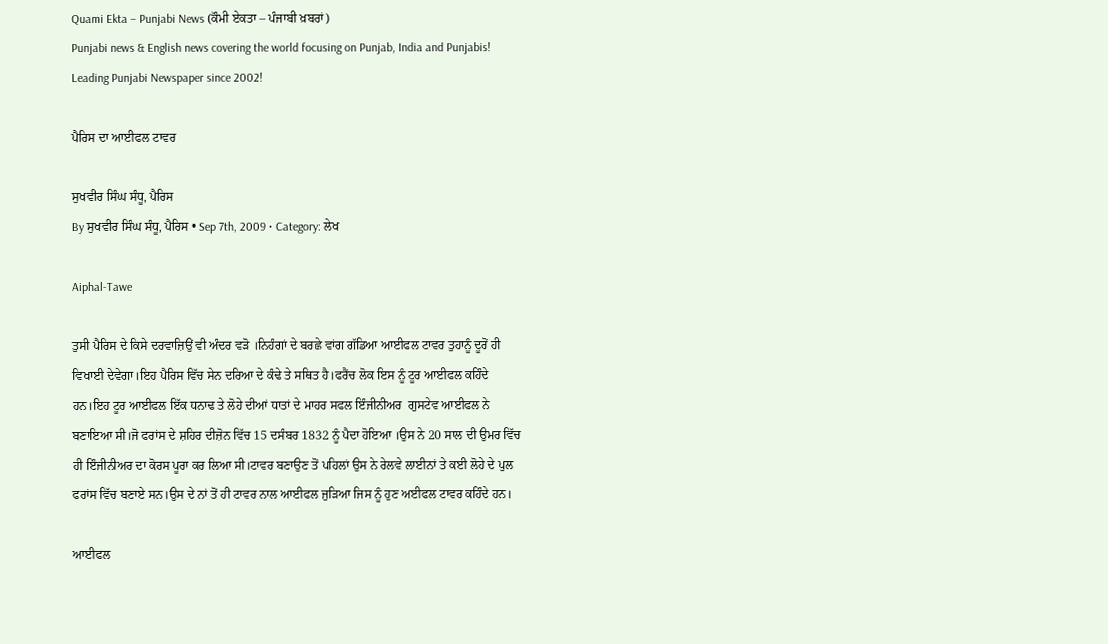Quami Ekta – Punjabi News (ਕੌਮੀ ਏਕਤਾ – ਪੰਜਾਬੀ ਖ਼ਬਰਾਂ)
Punjabi news & English news covering the world focusing on Punjab, India and Punjabis! Leading Punjabi Newspaper since 2002!

ਪੈਰਿਸ ਦਾ ਆਈਫਲ ਟਾਵਰ

ਸੁਖਵੀਰ ਸਿੰਘ ਸੰਧੂ, ਪੈਰਿਸ
By ਸੁਖਵੀਰ ਸਿੰਘ ਸੰਧੂ, ਪੈਰਿਸ • Sep 7th, 2009 • Category: ਲੇਖ

Aiphal-Tawe

ਤੁਸੀ ਪੈਰਿਸ ਦੇ ਕਿਸੇ ਦਰਵਾਜ਼ਿਉਂ ਵੀ ਅੰਦਰ ਵੜੋ ।ਨਿਹੰਗਾਂ ਦੇ ਬਰਛੇ ਵਾਂਗ ਗੱਡਿਆ ਆਈਫਲ ਟਾਵਰ ਤੁਹਾਨੂੰ ਦੂਰੋਂ ਹੀ ਵਿਖਾਈ ਦੇਵੇਗਾ।ਇਹ ਪੈਰਿਸ ਵਿੱਚ ਸੇਨ ਦਰਿਆ ਦੇ ਕੰਢੇ ਤੇ ਸਥਿਤ ਹੈ।ਫਰੈਂਚ ਲੋਕ ਇਸ ਨੂੰ ਟੂਰ ਆਈਫਲ ਕਹਿੰਦੇ ਹਨ।ਇਹ ਟੂਰ ਆਈਫਲ ਇੱਕ ਧਨਾਢ ਤੇ ਲੋਹੇ ਦੀਆਂ ਧਾਤਾਂ ਦੇ ਮਾਹਰ ਸਫਲ ਇੰਜੀਨੀਅਰ  ਗੁਸਟੇਵ ਆਈਫਲ ਨੇ ਬਣਾਇਆ ਸੀ।ਜੋ ਫਰਾਂਸ ਦੇ ਸ਼ਹਿਰ ਦੀਜ਼ੋਨ ਵਿੱਚ 15 ਦਸੰਬਰ 1832 ਨੂੰ ਪੈਦਾ ਹੋਇਆ ।ਉਸ ਨੇ 20 ਸਾਲ ਦੀ ਉਮਰ ਵਿੱਚ ਹੀ ਇੰਜੀਨੀਅਰ ਦਾ ਕੋਰਸ ਪੂਰਾ ਕਰ ਲਿਆ ਸੀ।ਟਾਵਰ ਬਣਾਉਣ ਤੋਂ ਪਹਿਲਾਂ ਉਸ ਨੇ ਰੇਲਵੇ ਲਾਈਨਾਂ ਤੇ ਕਈ ਲੋਹੇ ਦੇ ਪੁਲ ਫਰਾਂਸ ਵਿੱਚ ਬਣਾਏ ਸਨ।ਉਸ ਦੇ ਨਾਂ ਤੋਂ ਹੀ ਟਾਵਰ ਨਾਲ ਆਈਫਲ ਜੁੜਿਆ ਜਿਸ ਨੂੰ ਹੁਣ ਅਈਫਲ ਟਾਵਰ ਕਹਿੰਦੇ ਹਨ।

ਆਈਫਲ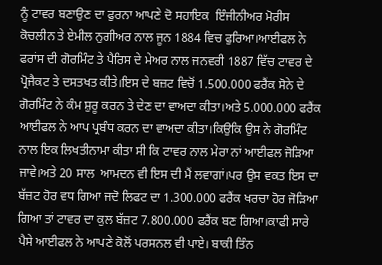ਨੂੰ ਟਾਵਰ ਬਣਾਉਣ ਦਾ ਫੁਰਨਾ ਆਪਣੇ ਦੋ ਸਹਾਇਕ  ਇੰਜੀਨੀਅਰ ਮੋਰੀਸ ਕੋਚਲੀਨ ਤੇ ਏਮੀਲ ਨੁਗੀਅਰ ਨਾਲ ਜੂਨ 1884 ਵਿਚ ਫੁਰਿਆ।ਆਈਫਲ ਨੇ ਫਰਾਂਸ ਦੀ ਗੋਰਮਿੰਟ ਤੇ ਪੈਰਿਸ ਦੇ ਮੇਅਰ ਨਾਲ ਜਨਵਰੀ 1887 ਵਿੱਚ ਟਾਵਰ ਦੇ ਪ੍ਰੋਜੈਕਟ ਤੇ ਦਸਤਖਤ ਕੀਤੇ।ਇਸ ਦੇ ਬਜ਼ਟ ਵਿਚੋਂ 1.500.000 ਫਰੈਂਕ ਸੋਨੇ ਦੇ ਗੋਰਮਿੰਟ ਨੇ ਕੰਮ ਸ਼ੁਰੂ ਕਰਨ ਤੇ ਦੇਣ ਦਾ ਵਾਅਦਾ ਕੀਤਾ।ਅਤੇ 5.000.000 ਫਰੈਂਕ ਆਈਫਲ ਨੇ ਆਪ ਪ੍ਰਬੰਧ ਕਰਨ ਦਾ ਵਾਅਦਾ ਕੀਤਾ।ਕਿਉਕਿ ਉਸ ਨੇ ਗੋਰਮਿੰਟ ਨਾਲ ਇਕ ਲਿਖਤੀਨਾਮਾ ਕੀਤਾ ਸੀ ਕਿ ਟਾਵਰ ਨਾਲ ਮੇਰਾ ਨਾਂ ਆਈਫਲ ਜੋੜਿਆ ਜਾਵੇ।ਅਤੇ 20 ਸਾਲ  ਆਮਦਨ ਵੀ ਇਸ ਦੀ ਮੈਂ ਲਵਾਗਾਂ।ਪਰ ਉਸ ਵਕਤ ਇਸ ਦਾ ਬੱਜ਼ਟ ਹੋਰ ਵਧ ਗਿਆ ਜਦੋ ਲਿਫਟ ਦਾ 1.300.000 ਫਰੈਂਕ ਖਰਚਾ ਹੋਰ ਜੋੜਿਆ ਗਿਆ ਤਾਂ ਟਾਵਰ ਦਾ ਕੁਲ ਬੱਜ਼ਟ 7.800.000 ਫਰੈਂਕ ਬਣ ਗਿਆ।ਕਾਫੀ ਸਾਰੇ ਪੈਸੇ ਆਈਫਲ ਨੇ ਆਪਣੇ ਕੋਲੋਂ ਪਰਸਨਲ ਵੀ ਪਾਏ। ਬਾਕੀ ਤਿੰਨ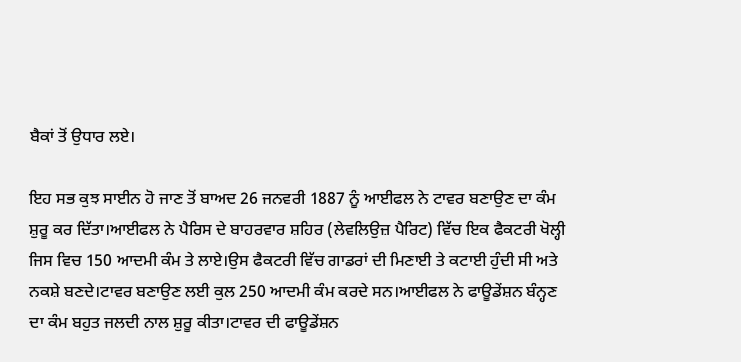ਬੈਕਾਂ ਤੋਂ ਉਧਾਰ ਲਏ।

ਇਹ ਸਭ ਕੁਝ ਸਾਈਨ ਹੋ ਜਾਣ ਤੋਂ ਬਾਅਦ 26 ਜਨਵਰੀ 1887 ਨੂੰ ਆਈਫਲ ਨੇ ਟਾਵਰ ਬਣਾਉਣ ਦਾ ਕੰਮ ਸ਼ੁਰੂ ਕਰ ਦਿੱਤਾ।ਆਈਫਲ ਨੇ ਪੈਰਿਸ ਦੇ ਬਾਹਰਵਾਰ ਸ਼ਹਿਰ (ਲੇਵਲਿਉਜ਼ ਪੈਰਿਟ) ਵਿੱਚ ਇਕ ਫੈਕਟਰੀ ਖੋਲ੍ਹੀ ਜਿਸ ਵਿਚ 150 ਆਦਮੀ ਕੰਮ ਤੇ ਲਾਏ।ਉਸ ਫੈਕਟਰੀ ਵਿੱਚ ਗਾਡਰਾਂ ਦੀ ਮਿਣਾਈ ਤੇ ਕਟਾਈ ਹੁੰਦੀ ਸੀ ਅਤੇ ਨਕਸ਼ੇ ਬਣਦੇ।ਟਾਵਰ ਬਣਾਉਣ ਲਈ ਕੁਲ 250 ਆਦਮੀ ਕੰਮ ਕਰਦੇ ਸਨ।ਆਈਫਲ ਨੇ ਫਾਊਡੇਂਸ਼ਨ ਬੰਨ੍ਹਣ ਦਾ ਕੰਮ ਬਹੁਤ ਜਲਦੀ ਨਾਲ ਸ਼ੁਰੂ ਕੀਤਾ।ਟਾਵਰ ਦੀ ਫਾਊਡੇਂਸ਼ਨ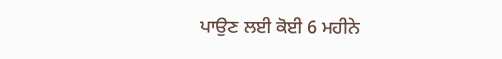ਪਾਉਣ ਲਈ ਕੋਈ 6 ਮਹੀਨੇ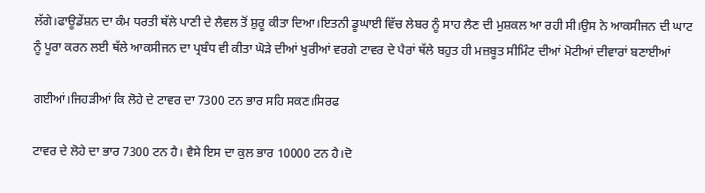ਲੱਗੇ।ਫਾਊਡੇਂਸ਼ਨ ਦਾ ਕੰਮ ਧਰਤੀ ਥੱਲੇ ਪਾਣੀ ਦੇ ਲੈਵਲ ਤੋਂ ਸ਼ੁਰੂ ਕੀਤਾ ਦਿਆ।ਇਤਨੀ ਡੂਘਾਈ ਵਿੱਚ ਲੇਬਰ ਨੂੰ ਸਾਹ ਲੈਣ ਦੀ ਮੁਸ਼ਕਲ ਆ ਰਹੀ ਸੀ।ਉਸ ਨੇ ਆਕਸੀਜਨ ਦੀ ਘਾਟ ਨੂੰ ਪੂਰਾ ਕਰਨ ਲਈ ਥੱਲੇ ਆਕਸੀਜਨ ਦਾ ਪ੍ਰਬੰਧ ਵੀ ਕੀਤਾ ਘੋੜੇ ਦੀਆਂ ਖੁਰੀਆਂ ਵਰਗੇ ਟਾਵਰ ਦੇ ਪੈਰਾਂ ਥੱਲੇ ਬਹੁਤ ਹੀ ਮਜ਼ਬੂਤ ਸੀਮਿੰਟ ਦੀਆਂ ਮੋਟੀਆਂ ਦੀਵਾਰਾਂ ਬਣਾਈਆਂ

ਗਈਆਂ।ਜਿਹੜੀਆਂ ਕਿ ਲੋਹੇ ਦੇ ਟਾਵਰ ਦਾ 7300 ਟਨ ਭਾਰ ਸਹਿ ਸਕਣ।ਸਿਰਫ

ਟਾਵਰ ਦੇ ਲੋਹੇ ਦਾ ਭਾਰ 7300 ਟਨ ਹੈ। ਵੈਸੇ ਇਸ ਦਾ ਕੁਲ ਭਾਰ 10000 ਟਨ ਹੈ।ਦੋ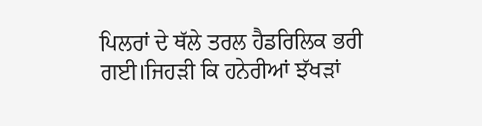ਪਿਲਰਾਂ ਦੇ ਥੱਲੇ ਤਰਲ ਹੈਡਰਿਲਿਕ ਭਰੀ ਗਈ।ਜਿਹੜੀ ਕਿ ਹਨੇਰੀਆਂ ਝੱਖੜਾਂ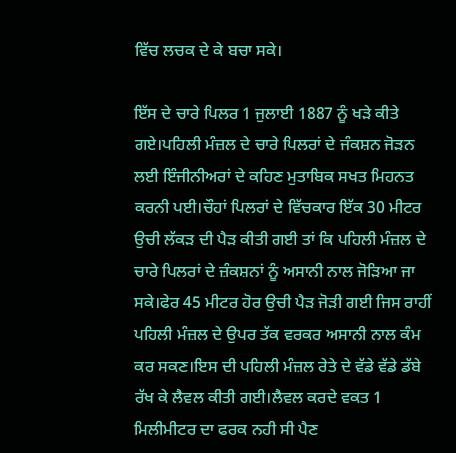ਵਿੱਚ ਲਚਕ ਦੇ ਕੇ ਬਚਾ ਸਕੇ।

ਇੱਸ ਦੇ ਚਾਰੇ ਪਿਲਰ 1 ਜੁਲਾਈ 1887 ਨੂੰ ਖੜੇ ਕੀਤੇ ਗਏ।ਪਹਿਲੀ ਮੰਜ਼ਲ ਦੇ ਚਾਰੇ ਪਿਲਰਾਂ ਦੇ ਜੰਕਸ਼ਨ ਜੋੜਨ ਲਈ ਇੰਜੀਨੀਅਰਾਂ ਦੇ ਕਹਿਣ ਮੁਤਾਬਿਕ ਸਖਤ ਮਿਹਨਤ ਕਰਨੀ ਪਈ।ਚੌਹਾਂ ਪਿਲਰਾਂ ਦੇ ਵਿੱਚਕਾਰ ਇੱਕ 30 ਮੀਟਰ ਉਚੀ ਲੱਕੜ ਦੀ ਪੈੜ ਕੀਤੀ ਗਈ ਤਾਂ ਕਿ ਪਹਿਲੀ ਮੰਜ਼ਲ ਦੇ ਚਾਰੇ ਪਿਲਰਾਂ ਦੇ ਜ਼ੰਕਸ਼ਨਾਂ ਨੂੰ ਅਸਾਨੀ ਨਾਲ ਜੋੜਿਆ ਜਾ ਸਕੇ।ਫੇਰ 45 ਮੀਟਰ ਹੋਰ ਉਚੀ ਪੈੜ ਜੋੜੀ ਗਈ ਜਿਸ ਰਾਹੀਂ ਪਹਿਲੀ ਮੰਜ਼ਲ ਦੇ ਉਪਰ ਤੱਕ ਵਰਕਰ ਅਸਾਨੀ ਨਾਲ ਕੰਮ ਕਰ ਸਕਣ।ਇਸ ਦੀ ਪਹਿਲੀ ਮੰਜ਼ਲ ਰੇਤੇ ਦੇ ਵੱਡੇ ਵੱਡੇ ਡੱਬੇ ਰੱਖ ਕੇ ਲੈਵਲ ਕੀਤੀ ਗਈ।ਲੈਵਲ ਕਰਦੇ ਵਕਤ 1 ਮਿਲੀਮੀਟਰ ਦਾ ਫਰਕ ਨਹੀ ਸੀ ਪੈਣ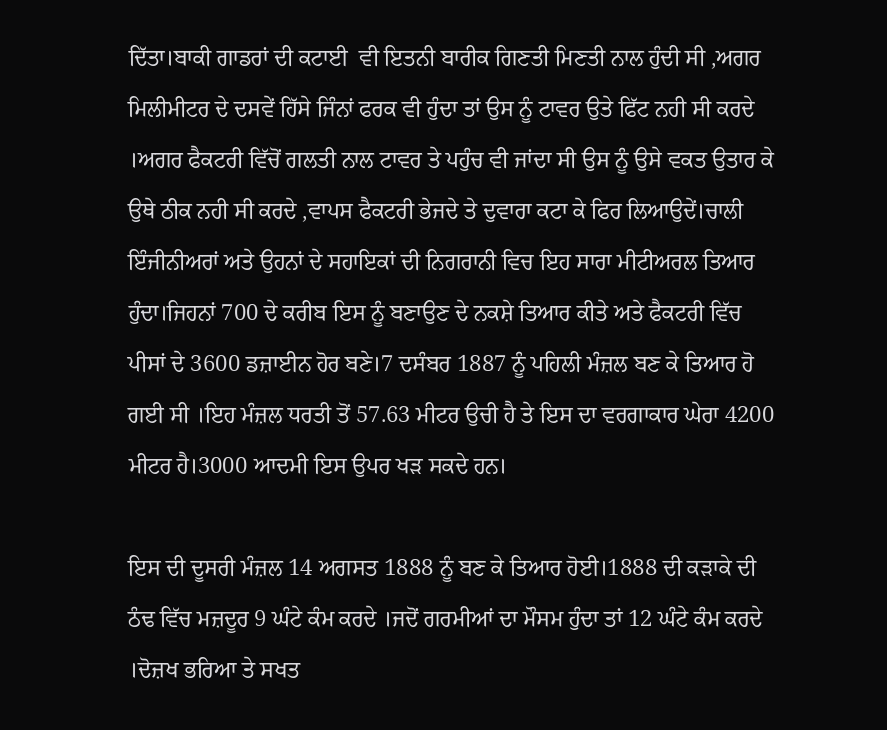ਦਿੱਤਾ।ਬਾਕੀ ਗਾਡਰਾਂ ਦੀ ਕਟਾਈ  ਵੀ ਇਤਨੀ ਬਾਰੀਕ ਗਿਣਤੀ ਮਿਣਤੀ ਨਾਲ ਹੁੰਦੀ ਸੀ ,ਅਗਰ ਮਿਲੀਮੀਟਰ ਦੇ ਦਸਵੇਂ ਹਿੱਸੇ ਜਿੰਨਾਂ ਫਰਕ ਵੀ ਹੁੰਦਾ ਤਾਂ ਉਸ ਨੂੰ ਟਾਵਰ ਉਤੇ ਫਿੱਟ ਨਹੀ ਸੀ ਕਰਦੇ ।ਅਗਰ ਫੈਕਟਰੀ ਵਿੱਚੋਂ ਗਲਤੀ ਨਾਲ ਟਾਵਰ ਤੇ ਪਹੁੰਚ ਵੀ ਜਾਂਦਾ ਸੀ ਉਸ ਨੂੰ ਉਸੇ ਵਕਤ ਉਤਾਰ ਕੇ ਉਥੇ ਠੀਕ ਨਹੀ ਸੀ ਕਰਦੇ ,ਵਾਪਸ ਫੈਕਟਰੀ ਭੇਜਦੇ ਤੇ ਦੁਵਾਰਾ ਕਟਾ ਕੇ ਫਿਰ ਲਿਆਉਦੇਂ।ਚਾਲੀ ਇੰਜੀਨੀਅਰਾਂ ਅਤੇ ਉਹਨਾਂ ਦੇ ਸਹਾਇਕਾਂ ਦੀ ਨਿਗਰਾਨੀ ਵਿਚ ਇਹ ਸਾਰਾ ਮੀਟੀਅਰਲ ਤਿਆਰ ਹੁੰਦਾ।ਜਿਹਨਾਂ 700 ਦੇ ਕਰੀਬ ਇਸ ਨੂੰ ਬਣਾਉਣ ਦੇ ਨਕਸ਼ੇ ਤਿਆਰ ਕੀਤੇ ਅਤੇ ਫੈਕਟਰੀ ਵਿੱਚ ਪੀਸਾਂ ਦੇ 3600 ਡਜ਼ਾਈਨ ਹੋਰ ਬਣੇ।7 ਦਸੰਬਰ 1887 ਨੂੰ ਪਹਿਲੀ ਮੰਜ਼ਲ ਬਣ ਕੇ ਤਿਆਰ ਹੋ ਗਈ ਸੀ ।ਇਹ ਮੰਜ਼ਲ ਧਰਤੀ ਤੋਂ 57.63 ਮੀਟਰ ਉਚੀ ਹੈ ਤੇ ਇਸ ਦਾ ਵਰਗਾਕਾਰ ਘੇਰਾ 4200 ਮੀਟਰ ਹੈ।3000 ਆਦਮੀ ਇਸ ਉਪਰ ਖੜ ਸਕਦੇ ਹਨ।

ਇਸ ਦੀ ਦੂਸਰੀ ਮੰਜ਼ਲ 14 ਅਗਸਤ 1888 ਨੂੰ ਬਣ ਕੇ ਤਿਆਰ ਹੋਈ।1888 ਦੀ ਕੜਾਕੇ ਦੀ ਠੰਢ ਵਿੱਚ ਮਜ਼ਦੂਰ 9 ਘੰਟੇ ਕੰਮ ਕਰਦੇ ।ਜਦੋਂ ਗਰਮੀਆਂ ਦਾ ਮੌਸਮ ਹੁੰਦਾ ਤਾਂ 12 ਘੰਟੇ ਕੰਮ ਕਰਦੇ ।ਦੋਜ਼ਖ ਭਰਿਆ ਤੇ ਸਖਤ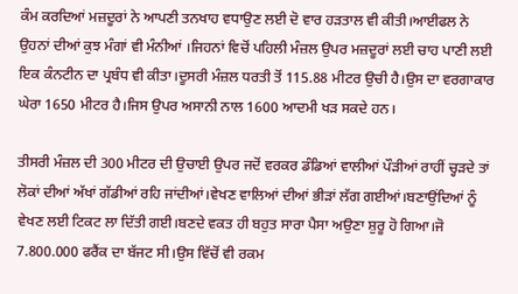ਕੰਮ ਕਰਦਿਆਂ ਮਜ਼ਦੂਰਾਂ ਨੇ ਆਪਣੀ ਤਨਖਾਹ ਵਧਾਉਣ ਲਈ ਦੋ ਵਾਰ ਹੜਤਾਲ ਵੀ ਕੀਤੀ।ਆਈਫਲ ਨੇ ਉਹਨਾਂ ਦੀਆਂ ਕੁਝ ਮੰਗਾਂ ਵੀ ਮੰਨੀਆਂ ।ਜਿਹਨਾਂ ਵਿਚੋਂ ਪਹਿਲੀ ਮੰਜ਼ਲ ਉਪਰ ਮਜ਼ਦੂਰਾਂ ਲਈ ਚਾਹ ਪਾਣੀ ਲਈ ਇਕ ਕੰਨਟੀਨ ਦਾ ਪ੍ਰਬੰਧ ਵੀ ਕੀਤਾ।ਦੂਸਰੀ ਮੰਜ਼ਲ ਧਰਤੀ ਤੋਂ 115.88 ਮੀਟਰ ਉਚੀ ਹੈ।ਉਸ ਦਾ ਵਰਗਾਕਾਰ ਘੇਰਾ 1650 ਮੀਟਰ ਹੈ।ਜਿਸ ਉਪਰ ਅਸਾਨੀ ਨਾਲ 1600 ਆਦਮੀ ਖੜ ਸਕਦੇ ਹਨ।

ਤੀਸਰੀ ਮੰਜ਼ਲ ਦੀ 300 ਮੀਟਰ ਦੀ ਉਚਾਈ ਉਪਰ ਜਦੋਂ ਵਰਕਰ ਡੰਡਿਆਂ ਵਾਲੀਆਂ ਪੌੜੀਆਂ ਰਾਹੀਂ ਚ੍ਹੜਦੇ ਤਾਂ ਲੋਕਾਂ ਦੀਆਂ ਅੱਖਾਂ ਗੱਡੀਆਂ ਰਹਿ ਜਾਂਦੀਆਂ।ਵੇਖਣ ਵਾਲਿਆਂ ਦੀਆਂ ਭੀੜਾਂ ਲੱਗ ਗਈਆਂ।ਬਣਾਉਂਦਿਆਂ ਨੂੰ ਵੇਖਣ ਲਈ ਟਿਕਟ ਲਾ ਦਿੱਤੀ ਗਈ।ਬਣਦੇ ਵਕਤ ਹੀ ਬਹੁਤ ਸਾਰਾ ਪੈਸਾ ਅਉਣਾ ਸ਼ੁਰੂ ਹੋ ਗਿਆ।ਜੋ 7.800.000 ਫਰੈਂਕ ਦਾ ਬੱਜਟ ਸੀ।ਉਸ ਵਿੱਚੋਂ ਵੀ ਰਕਮ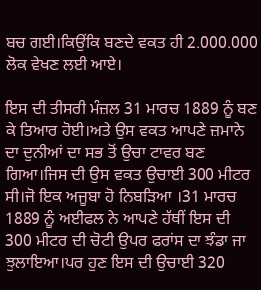ਬਚ ਗਈ।ਕਿਉਂਕਿ ਬਣਦੇ ਵਕਤ ਹੀ 2.000.000 ਲੋਕ ਵੇਖਣ ਲਈ ਆਏ।

ਇਸ ਦੀ ਤੀਸਰੀ ਮੰਜ਼ਲ 31 ਮਾਰਚ 1889 ਨੂੰ ਬਣ ਕੇ ਤਿਆਰ ਹੋਈ।ਅਤੇ ਉਸ ਵਕਤ ਆਪਣੇ ਜ਼ਮਾਨੇ ਦਾ ਦੁਨੀਆਂ ਦਾ ਸਭ ਤੋਂ ਉਚਾ ਟਾਵਰ ਬਣ ਗਿਆ।ਜਿਸ ਦੀ ਉਸ ਵਕਤ ਉਚਾਈ 300 ਮੀਟਰ ਸੀ।ਜੋ ਇਕ ਅਜੂਬਾ ਹੋ ਨਿਬੜਿਆ ।31 ਮਾਰਚ 1889 ਨੂੰ ਅਈਫਲ ਨੇ ਆਪਣੇ ਹੱਥੀਂ ਇਸ ਦੀ 300 ਮੀਟਰ ਦੀ ਚੋਟੀ ਉਪਰ ਫਰਾਂਸ ਦਾ ਝੰਡਾ ਜਾ ਝੁਲਾਇਆ।ਪਰ ਹੁਣ ਇਸ ਦੀ ਉਚਾਈ 320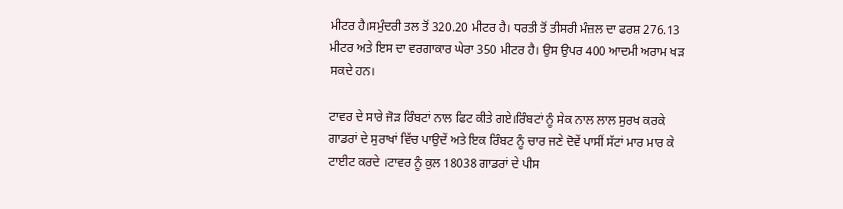ਮੀਟਰ ਹੈ।ਸਮੁੰਦਰੀ ਤਲ ਤੋਂ 320.20 ਮੀਟਰ ਹੈ। ਧਰਤੀ ਤੋਂ ਤੀਸਰੀ ਮੰਜ਼ਲ ਦਾ ਫਰਸ਼ 276.13 ਮੀਟਰ ਅਤੇ ਇਸ ਦਾ ਵਰਗਾਕਾਰ ਘੇਰਾ 350 ਮੀਟਰ ਹੈ। ਉਸ ਉਪਰ 400 ਆਦਮੀ ਅਰਾਮ ਖੜ ਸਕਦੇ ਹਨ।

ਟਾਵਰ ਦੇ ਸਾਰੇ ਜੋੜ ਰਿੰਬਟਾਂ ਨਾਲ ਫਿਟ ਕੀਤੇ ਗਏ।ਰਿੰਬਟਾਂ ਨੂੰ ਸੇਕ ਨਾਲ ਲਾਲ ਸੁਰਖ ਕਰਕੇ ਗਾਡਰਾਂ ਦੇ ਸੁਰਾਖਾਂ ਵਿੱਚ ਪਾਉਦੇਂ ਅਤੇ ਇਕ ਰਿੰਬਟ ਨੂੰ ਚਾਰ ਜਣੇ ਦੋਵੇਂ ਪਾਸੀਂ ਸੱਟਾਂ ਮਾਰ ਮਾਰ ਕੇ ਟਾਈਟ ਕਰਦੇ ।ਟਾਵਰ ਨੂੰ ਕੁਲ 18038 ਗਾਡਰਾਂ ਦੇ ਪੀਸ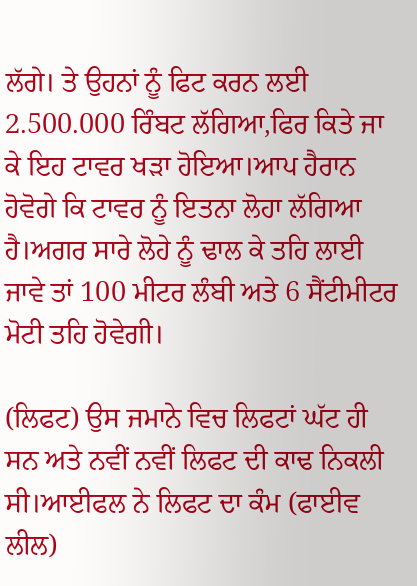ਲੱਗੇ। ਤੇ ਉਹਨਾਂ ਨੂੰ ਫਿਟ ਕਰਨ ਲਈ 2.500.000 ਰਿੰਬਟ ਲੱਗਿਆ,ਫਿਰ ਕਿਤੇ ਜਾ ਕੇ ਇਹ ਟਾਵਰ ਖੜਾ ਹੋਇਆ।ਆਪ ਹੈਰਾਨ ਹੋਵੋਗੇ ਕਿ ਟਾਵਰ ਨੂੰ ਇਤਨਾ ਲੋਹਾ ਲੱਗਿਆ ਹੈ।ਅਗਰ ਸਾਰੇ ਲੋਹੇ ਨੂੰ ਢਾਲ ਕੇ ਤਹਿ ਲਾਈ ਜਾਵੇ ਤਾਂ 100 ਮੀਟਰ ਲੰਬੀ ਅਤੇ 6 ਸੈਂਟੀਮੀਟਰ ਮੋਟੀ ਤਹਿ ਹੋਵੇਗੀ।

(ਲਿਫਟ) ਉਸ ਜਮਾਨੇ ਵਿਚ ਲਿਫਟਾਂ ਘੱਟ ਹੀ ਸਨ ਅਤੇ ਨਵੀਂ ਨਵੀਂ ਲਿਫਟ ਦੀ ਕਾਢ ਨਿਕਲੀ ਸੀ।ਆਈਫਲ ਨੇ ਲਿਫਟ ਦਾ ਕੰਮ (ਫਾਈਵ ਲੀਲ)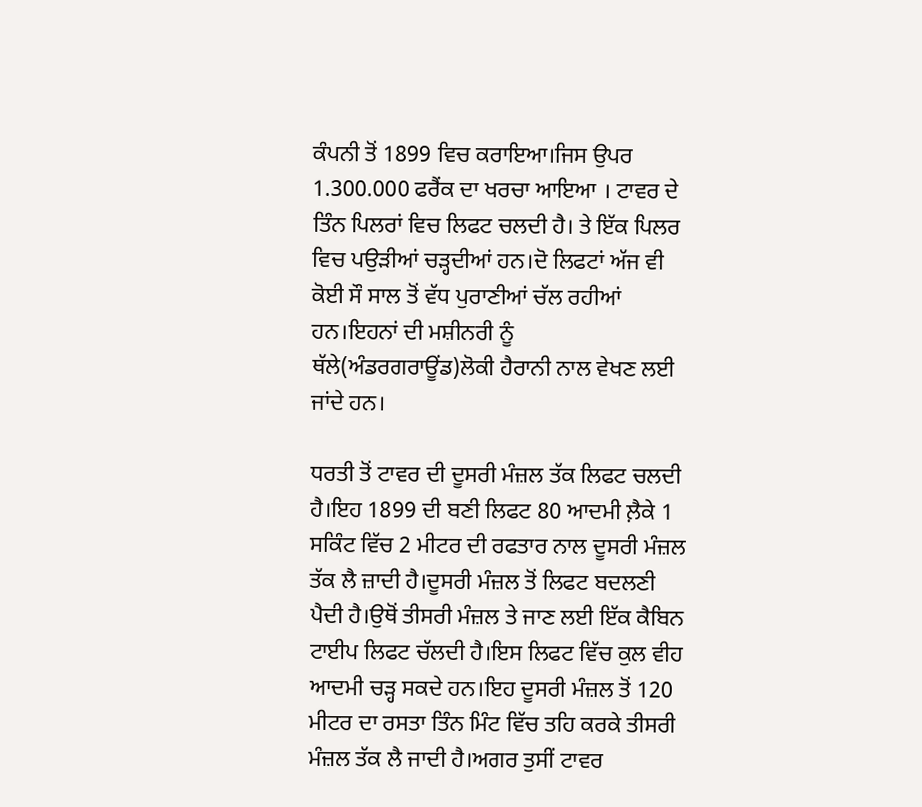ਕੰਪਨੀ ਤੋਂ 1899 ਵਿਚ ਕਰਾਇਆ।ਜਿਸ ਉਪਰ 1.300.000 ਫਰੈਂਕ ਦਾ ਖਰਚਾ ਆਇਆ । ਟਾਵਰ ਦੇ ਤਿੰਨ ਪਿਲਰਾਂ ਵਿਚ ਲਿਫਟ ਚਲਦੀ ਹੈ। ਤੇ ਇੱਕ ਪਿਲਰ ਵਿਚ ਪਉੜੀਆਂ ਚੜ੍ਹਦੀਆਂ ਹਨ।ਦੋ ਲਿਫਟਾਂ ਅੱਜ ਵੀ ਕੋਈ ਸੌ ਸਾਲ ਤੋਂ ਵੱਧ ਪੁਰਾਣੀਆਂ ਚੱਲ ਰਹੀਆਂ ਹਨ।ਇਹਨਾਂ ਦੀ ਮਸ਼ੀਨਰੀ ਨੂੰ ਥੱਲੇ(ਅੰਡਰਗਰਾਊਂਡ)ਲੋਕੀ ਹੈਰਾਨੀ ਨਾਲ ਵੇਖਣ ਲਈ ਜਾਂਦੇ ਹਨ।

ਧਰਤੀ ਤੋਂ ਟਾਵਰ ਦੀ ਦੂਸਰੀ ਮੰਜ਼ਲ ਤੱਕ ਲਿਫਟ ਚਲਦੀ ਹੈ।ਇਹ 1899 ਦੀ ਬਣੀ ਲਿਫਟ 80 ਆਦਮੀ ਲ਼ੈਕੇ 1 ਸਕਿੰਟ ਵਿੱਚ 2 ਮੀਟਰ ਦੀ ਰਫਤਾਰ ਨਾਲ ਦੂਸਰੀ ਮੰਜ਼ਲ ਤੱਕ ਲੈ ਜ਼ਾਦੀ ਹੈ।ਦੂਸਰੀ ਮੰਜ਼ਲ ਤੋਂ ਲਿਫਟ ਬਦਲਣੀ ਪੈਦੀ ਹੈ।ਉਥੋਂ ਤੀਸਰੀ ਮੰਜ਼ਲ ਤੇ ਜਾਣ ਲਈ ਇੱਕ ਕੈਬਿਨ ਟਾਈਪ ਲਿਫਟ ਚੱਲਦੀ ਹੈ।ਇਸ ਲਿਫਟ ਵਿੱਚ ਕੁਲ ਵੀਹ ਆਦਮੀ ਚੜ੍ਹ ਸਕਦੇ ਹਨ।ਇਹ ਦੂਸਰੀ ਮੰਜ਼ਲ ਤੋਂ 120 ਮੀਟਰ ਦਾ ਰਸਤਾ ਤਿੰਨ ਮਿੰਟ ਵਿੱਚ ਤਹਿ ਕਰਕੇ ਤੀਸਰੀ ਮੰਜ਼ਲ ਤੱਕ ਲੈ ਜਾਦੀ ਹੈ।ਅਗਰ ਤੁਸੀਂ ਟਾਵਰ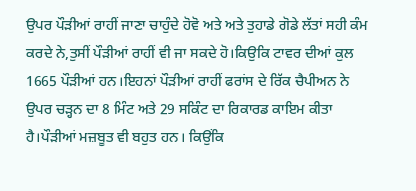ਉਪਰ ਪੌੜੀਆਂ ਰਾਹੀਂ ਜਾਣਾ ਚਾਹੁੰਦੇ ਹੋਵੋ ਅਤੇ ਅਤੇ ਤੁਹਾਡੇ ਗੋਡੇ ਲੱਤਾਂ ਸਹੀ ਕੰਮ ਕਰਦੇ ਨੇ,ਤੁਸੀਂ ਪੌੜੀਆਂ ਰਾਹੀਂ ਵੀ ਜਾ ਸਕਦੇ ਹੋ।ਕਿਉਕਿ ਟਾਵਰ ਦੀਆਂ ਕੁਲ 1665 ਪੌੜੀਆਂ ਹਨ।ਇਹਨਾਂ ਪੌੜੀਆਂ ਰਾਹੀਂ ਫਰਾਂਸ ਦੇ ਰਿੱਕ ਚੈਪੀਅਨ ਨੇ ਉਪਰ ਚੜ੍ਹਨ ਦਾ 8 ਮਿੰਟ ਅਤੇ 29 ਸਕਿੰਟ ਦਾ ਰਿਕਾਰਡ ਕਾਇਮ ਕੀਤਾ ਹੈ।ਪੌੜੀਆਂ ਮਜ਼ਬੂਤ ਵੀ ਬਹੁਤ ਹਨ। ਕਿਉਂਕਿ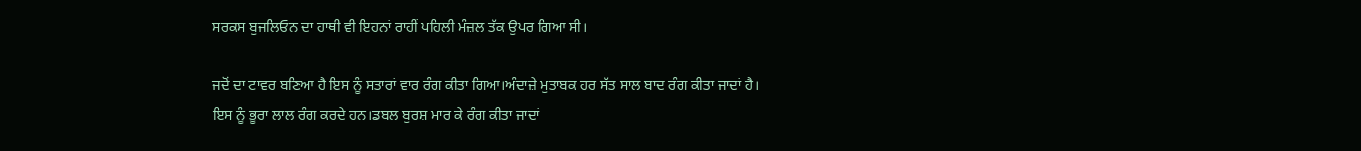ਸਰਕਸ ਬੁਜਲਿਓਨ ਦਾ ਹਾਥੀ ਵੀ ਇਹਨਾਂ ਰਾਹੀਂ ਪਹਿਲੀ ਮੰਜ਼ਲ ਤੱਕ ਉਪਰ ਗਿਆ ਸੀ।

ਜਦੋਂ ਦਾ ਟਾਵਰ ਬਣਿਆ ਹੈ ਇਸ ਨੂੰ ਸਤਾਰਾਂ ਵਾਰ ਰੰਗ ਕੀਤਾ ਗਿਆ।ਅੰਦਾਜ਼ੇ ਮੁਤਾਬਕ ਹਰ ਸੱਤ ਸਾਲ ਬਾਦ ਰੰਗ ਕੀਤਾ ਜਾਦਾਂ ਹੈ। ਇਸ ਨੂੰ ਭੂਰਾ ਲਾਲ ਰੰਗ ਕਰਦੇ ਹਨ।ਡਬਲ ਬੁਰਸ਼ ਮਾਰ ਕੇ ਰੰਗ ਕੀਤਾ ਜਾਦਾਂ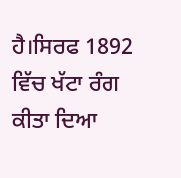ਹੈ।ਸਿਰਫ 1892 ਵਿੱਚ ਖੱਟਾ ਰੰਗ ਕੀਤਾ ਦਿਆ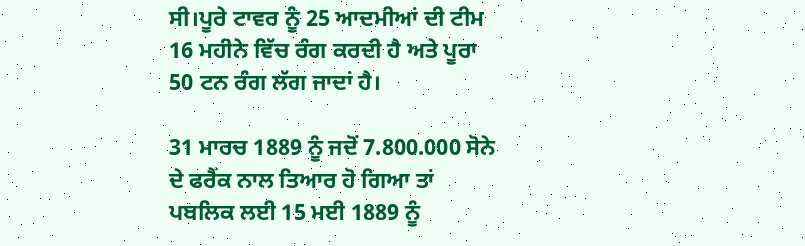ਸੀ।ਪੂਰੇ ਟਾਵਰ ਨੂੰ 25 ਆਦਮੀਆਂ ਦੀ ਟੀਮ 16 ਮਹੀਨੇ ਵਿੱਚ ਰੰਗ ਕਰਦੀ ਹੈ ਅਤੇ ਪੂਰਾ 50 ਟਨ ਰੰਗ ਲੱਗ ਜਾਦਾਂ ਹੈ।

31 ਮਾਰਚ 1889 ਨੂੰ ਜਦੋਂ 7.800.000 ਸੋਨੇ ਦੇ ਫਰੈਂਕ ਨਾਲ ਤਿਆਰ ਹੋ ਗਿਆ ਤਾਂ ਪਬਲਿਕ ਲਈ 15 ਮਈ 1889 ਨੂੰ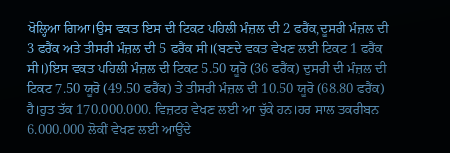ਖੋਲ੍ਹਿਆ ਗਿਆ।ਉਸ ਵਕਤ ਇਸ ਦੀ ਟਿਕਟ ਪਹਿਲੀ ਮੰਜ਼ਲ ਦੀ 2 ਫਰੈਂਕ,ਦੂਸਰੀ ਮੰਜ਼ਲ ਦੀ 3 ਫਰੈਂਕ ਅਤੇ ਤੀਸਰੀ ਮੰਜ਼ਲ ਦੀ 5 ਫਰੈਂਕ ਸੀ।(ਬਣਦੇ ਵਕਤ ਵੇਖਣ ਲਈ ਟਿਕਟ 1 ਫਰੈਂਕ ਸੀ।)ਇਸ ਵਕਤ ਪਹਿਲੀ ਮੰਜ਼ਲ ਦੀ ਟਿਕਟ 5.50 ਯੂਰੋ (36 ਫਰੈਂਕ) ਦੁਸਰੀ ਦੀ ਮੰਜ਼ਲ ਦੀ ਟਿਕਟ 7.50 ਯੂਰੋ (49.50 ਫਰੈਂਕ) ਤੇ ਤੀਸਰੀ ਮੰਜ਼ਲ ਦੀ 10.50 ਯੂਰੋ (68.80 ਫਰੈਂਕ) ਹੈ।ਹੁਤ ਤੱਕ 170.000.000. ਵਿਜ਼ਟਰ ਵੇਖਣ ਲਈ ਆ ਚੁੱਕੇ ਹਨ।ਹਰ ਸਾਲ ਤਕਰੀਬਨ 6.000.000 ਲੋਕੀਂ ਵੇਖਣ ਲਈ ਆਉਂਦੇ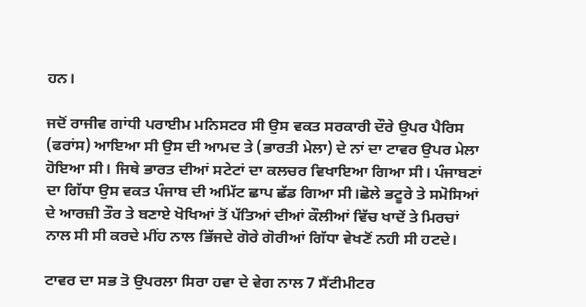ਹਨ।

ਜਦੋਂ ਰਾਜੀਵ ਗਾਂਧੀ ਪਰਾਈਮ ਮਨਿਸਟਰ ਸੀ ਉਸ ਵਕਤ ਸਰਕਾਰੀ ਦੌਰੇ ਉਪਰ ਪੈਰਿਸ (ਫਰਾਂਸ) ਆਇਆ ਸੀ ਉਸ ਦੀ ਆਮਦ ਤੇ (ਭਾਰਤੀ ਮੇਲਾ) ਦੇ ਨਾਂ ਦਾ ਟਾਵਰ ਉਪਰ ਮੇਲਾ ਹੋਇਆ ਸੀ। ਜਿਥੇ ਭਾਰਤ ਦੀਆਂ ਸਟੇਟਾਂ ਦਾ ਕਲਚਰ ਵਿਖਾਇਆ ਗਿਆ ਸੀ। ਪੰਜਾਬਣਾਂ ਦਾ ਗਿੱਧਾ ਉਸ ਵਕਤ ਪੰਜਾਬ ਦੀ ਅਮਿੱਟ ਛਾਪ ਛੱਡ ਗਿਆ ਸੀ।ਛੋਲੇ ਭਟੂਰੇ ਤੇ ਸਮੋਸਿਆਂ ਦੇ ਆਰਜ਼ੀ ਤੌਰ ਤੇ ਬਣਾਏ ਖੋਖਿਆਂ ਤੋਂ ਪੱਤਿਆਂ ਦੀਆਂ ਕੌਲੀਆਂ ਵਿੱਚ ਖਾਦੇਂ ਤੇ ਮਿਰਚਾਂ ਨਾਲ ਸੀ ਸੀ ਕਰਦੇ ਮੀਂਹ ਨਾਲ ਭਿੱਜਦੇ ਗੋਰੇ ਗੋਰੀਆਂ ਗਿੱਧਾ ਵੇਖਣੋਂ ਨਹੀ ਸੀ ਹਟਦੇ।

ਟਾਵਰ ਦਾ ਸਭ ਤੋ ਉਪਰਲਾ ਸਿਰਾ ਹਵਾ ਦੇ ਵੇਗ ਨਾਲ 7 ਸੈਂਟੀਮੀਟਰ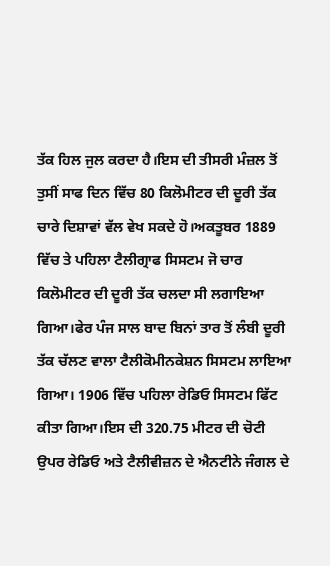ਤੱਕ ਹਿਲ ਜੁਲ ਕਰਦਾ ਹੈ।ਇਸ ਦੀ ਤੀਸਰੀ ਮੰਜ਼ਲ ਤੋਂ ਤੁਸੀਂ ਸਾਫ ਦਿਨ ਵਿੱਚ 80 ਕਿਲੋਮੀਟਰ ਦੀ ਦੂਰੀ ਤੱਕ ਚਾਰੇ ਦਿਸ਼ਾਵਾਂ ਵੱਲ ਵੇਖ ਸਕਦੇ ਹੋ।ਅਕਤੂਬਰ 1889 ਵਿੱਚ ਤੇ ਪਹਿਲਾ ਟੈਲੀਗ੍ਰਾਫ ਸਿਸਟਮ ਜੋ ਚਾਰ ਕਿਲੋਮੀਟਰ ਦੀ ਦੂਰੀ ਤੱਕ ਚਲਦਾ ਸੀ ਲਗਾਇਆ ਗਿਆ।ਫੇਰ ਪੰਜ ਸਾਲ ਬਾਦ ਬਿਨਾਂ ਤਾਰ ਤੋਂ ਲੰਬੀ ਦੂਰੀ ਤੱਕ ਚੱਲਣ ਵਾਲਾ ਟੈਲੀਕੋਮੀਨਕੇਸ਼ਨ ਸਿਸਟਮ ਲਾਇਆ ਗਿਆ। 1906 ਵਿੱਚ ਪਹਿਲਾ ਰੇਡਿਓ ਸਿਸਟਮ ਫਿੱਟ ਕੀਤਾ ਗਿਆ।ਇਸ ਦੀ 320.75 ਮੀਟਰ ਦੀ ਚੋਟੀ ਉਪਰ ਰੇਡਿਓ ਅਤੇ ਟੈਲੀਵੀਜ਼ਨ ਦੇ ਐਨਟੀਨੇ ਜੰਗਲ ਦੇ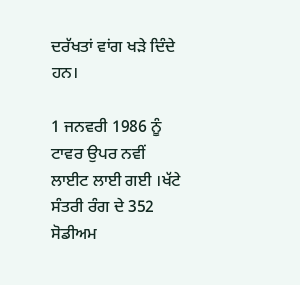ਦਰੱਖਤਾਂ ਵਾਂਗ ਖੜੇ ਦਿੰਦੇ ਹਨ।

1 ਜਨਵਰੀ 1986 ਨੂੰ ਟਾਵਰ ਉਪਰ ਨਵੀਂ ਲਾਈਟ ਲਾਈ ਗਈ ।ਖੱਟੇ ਸੰਤਰੀ ਰੰਗ ਦੇ 352 ਸੋਡੀਅਮ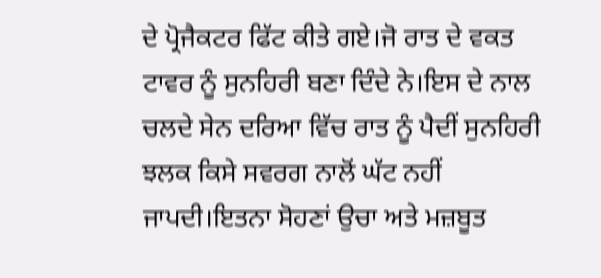ਦੇ ਪ੍ਰੋਜੈਕਟਰ ਫਿੱਟ ਕੀਤੇ ਗਏ।ਜੋ ਰਾਤ ਦੇ ਵਕਤ ਟਾਵਰ ਨੂੰ ਸੁਨਹਿਰੀ ਬਣਾ ਦਿੰਦੇ ਨੇ।ਇਸ ਦੇ ਨਾਲ ਚਲਦੇ ਸੇਨ ਦਰਿਆ ਵਿੱਚ ਰਾਤ ਨੂੰ ਪੈਦੀਂ ਸੁਨਹਿਰੀ ਝਲਕ ਕਿਸੇ ਸਵਰਗ ਨਾਲੋਂ ਘੱਟ ਨਹੀਂ ਜਾਪਦੀ।ਇਤਨਾ ਸੋਹਣਾਂ ਉਚਾ ਅਤੇ ਮਜ਼ਬੂਤ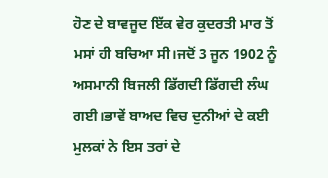ਹੋਣ ਦੇ ਬਾਵਜੂਦ ਇੱਕ ਵੇਰ ਕੁਦਰਤੀ ਮਾਰ ਤੋਂ ਮਸਾਂ ਹੀ ਬਚਿਆ ਸੀ।ਜਦੋਂ 3 ਜੂਨ 1902 ਨੂੰ ਅਸਮਾਨੀ ਬਿਜਲੀ ਡਿੱਗਦੀ ਡਿੱਗਦੀ ਲੰਘ ਗਈ।ਭਾਵੇਂ ਬਾਅਦ ਵਿਚ ਦੁਨੀਆਂ ਦੇ ਕਈ ਮੁਲਕਾਂ ਨੇ ਇਸ ਤਰਾਂ ਦੇ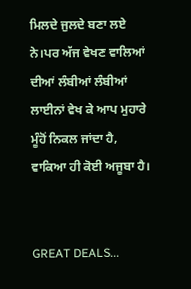ਮਿਲਦੇ ਜੁਲਦੇ ਬਣਾ ਲਏ ਨੇ।ਪਰ ਅੱਜ ਵੇਖਣ ਵਾਲਿਆਂ ਦੀਆਂ ਲੰਬੀਆਂ ਲੰਬੀਆਂ ਲਾਈਨਾਂ ਵੇਖ ਕੇ ਆਪ ਮੁਹਾਰੇ ਮੂੰਹੋਂ ਨਿਕਲ ਜਾਂਦਾ ਹੈ, ਵਾਕਿਆ ਹੀ ਕੋਈ ਅਜੂਬਾ ਹੈ।


GREAT DEALS...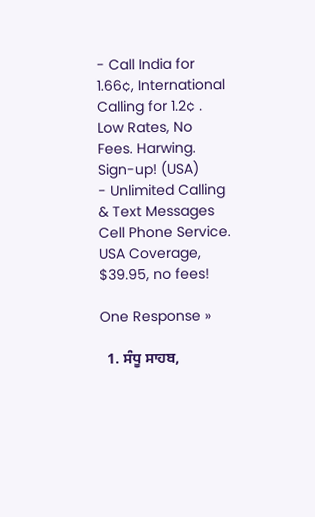- Call India for 1.66¢, International Calling for 1.2¢ . Low Rates, No Fees. Harwing. Sign-up! (USA)
- Unlimited Calling & Text Messages Cell Phone Service. USA Coverage, $39.95, no fees!

One Response »

  1. ਸੰਧੂ ਸਾਹਬ,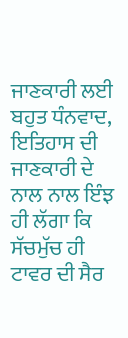ਜਾਣਕਾਰੀ ਲਈ ਬਹੁਤ ਧੰਨਵਾਦ, ਇਤਿਹਾਸ ਦੀ ਜਾਣਕਾਰੀ ਦੇ ਨਾਲ ਨਾਲ ਇੰਝ ਹੀ ਲੱਗਾ ਕਿ ਸੱਚਮੁੱਚ ਹੀ ਟਾਵਰ ਦੀ ਸੈਰ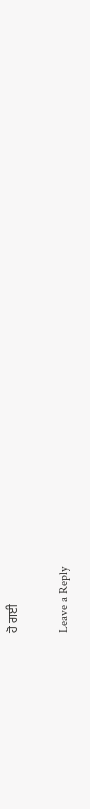ਹੋ ਗਈ

Leave a Reply